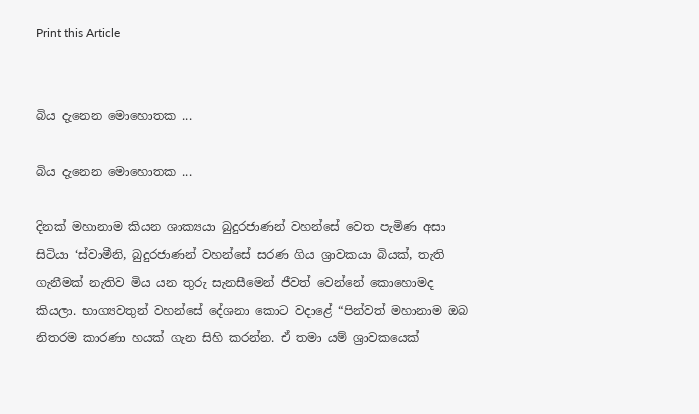Print this Article


බිය දැනෙන මොහොතක ...

බිය දැනෙන මොහොතක ...

දිනක් මහානාම කියන ශාක්‍යයා බුදුරජාණන් වහන්සේ වෙත පැමිණ අසා සිටියා ‘ස්වාමීනි, බුදුරජාණන් වහන්සේ සරණ ගිය ශ්‍රාවකයා බියක්, තැති ගැනීමක් නැතිව මිය යන තුරු සැනසීමෙන් ජීවත් වෙන්නේ කොහොමද කියලා. භාග්‍යවතුන් වහන්සේ දේශනා කොට වදාළේ “පින්වත් මහානාම ඔබ නිතරම කාරණා හයක් ගැන සිහි කරන්න. ඒ තමා යම් ශ්‍රාවකයෙක්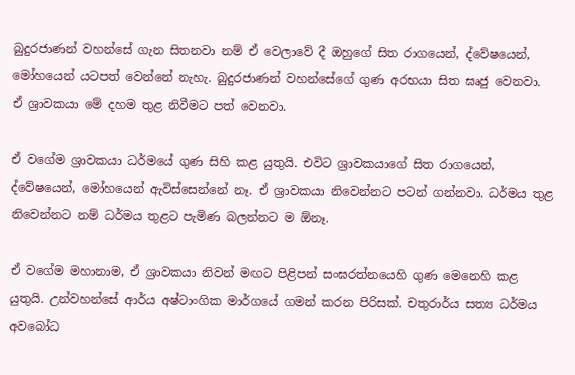බුදුරජාණන් වහන්සේ ගැන සිතනවා නම් ඒ වෙලාවේ දී ඔහුගේ සිත රාගයෙන්, ද්වේෂයෙන්, මෝහයෙන් යටපත් වෙන්නේ නැහැ. බුදුරජාණන් වහන්සේගේ ගුණ අරභයා සිත ඝෘජු වෙනවා. ඒ ශ්‍රාවකයා මේ දහම තුළ නිවීමට පත් වෙනවා.

ඒ වගේම ශ්‍රාවකයා ධර්මයේ ගුණ සිහි කළ යුතුයි. එවිට ශ්‍රාවකයාගේ සිත රාගයෙන්, ද්වේෂයෙන්, මෝහයෙන් ඇවිස්සෙන්නේ නෑ. ඒ ශ්‍රාවකයා නිවෙන්නට පටන් ගන්නවා. ධර්මය තුළ නිවෙන්නට නම් ධර්මය තුළට පැමිණ බලන්නට ම ඕනෑ.

ඒ වගේම මහානාම, ඒ ශ්‍රාවකයා නිවන් මඟට පිළිපන් සංඝරත්නයෙහි ගුණ මෙනෙහි කළ යුතුයි. උන්වහන්සේ ආර්ය අෂ්ටාංගික මාර්ගයේ ගමන් කරන පිරිසක්. චතුරාර්ය සත්‍ය ධර්මය අවබෝධ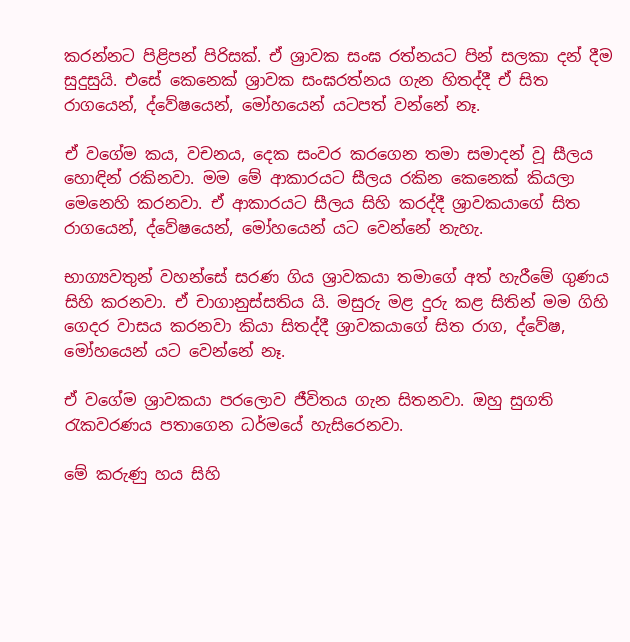කරන්නට පිළිපන් පිරිසක්. ඒ ශ්‍රාවක සංඝ රත්නයට පින් සලකා දන් දීම සුදුසුයි. එසේ කෙනෙක් ශ්‍රාවක සංඝරත්නය ගැන හිතද්දී ඒ සිත රාගයෙන්, ද්වේෂයෙන්, මෝහයෙන් යටපත් වන්නේ නෑ.

ඒ වගේම කය, වචනය, දෙක සංවර කරගෙන තමා සමාදන් වූ සීලය හොඳින් රකිනවා. මම මේ ආකාරයට සීලය රකින කෙනෙක් කියලා මෙනෙහි කරනවා. ඒ ආකාරයට සීලය සිහි කරද්දී ශ්‍රාවකයාගේ සිත රාගයෙන්, ද්වේෂයෙන්, මෝහයෙන් යට වෙන්නේ නැහැ.

භාග්‍යවතුන් වහන්සේ සරණ ගිය ශ්‍රාවකයා තමාගේ අත් හැරීමේ ගුණය සිහි කරනවා. ඒ චාගානුස්සතිය යි. මසුරු මළ දුරු කළ සිතින් මම ගිහි ගෙදර වාසය කරනවා කියා සිතද්දී ශ්‍රාවකයාගේ සිත රාග, ද්වේෂ, මෝහයෙන් යට වෙන්නේ නෑ.

ඒ වගේම ශ්‍රාවකයා පරලොව ජීවිතය ගැන සිතනවා. ඔහු සුගති රැකවරණය පතාගෙන ධර්මයේ හැසිරෙනවා.

මේ කරුණු හය සිහි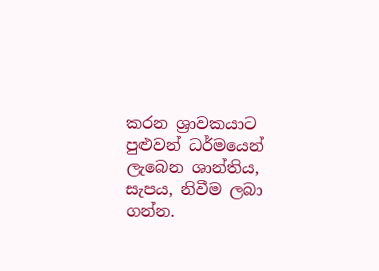කරන ශ්‍රාවකයාට පුළුවන් ධර්මයෙන් ලැබෙන ශාන්තිය, සැපය, නිවීම ලබා ගන්න.